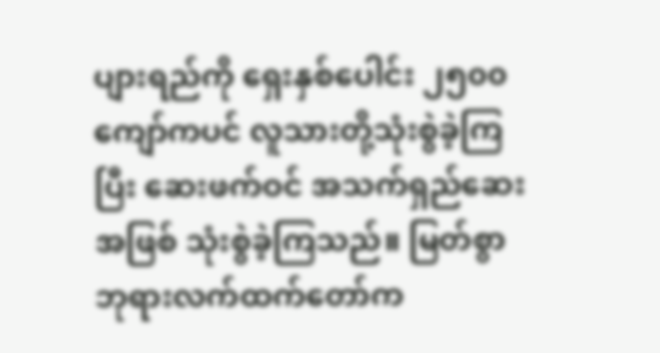ပျားရည်ကို ရှေးနှစ်ပေါင်း ၂၅၀၀ ကျော်ကပင် လူသားတို့သုံးစွဲခဲ့ကြပြီး ဆေးဖက်ဝင် အသက်ရှည်ဆေးအဖြစ် သုံးစွဲခဲ့ကြသည်။ မြတ်စွာဘုရားလက်ထက်တော်က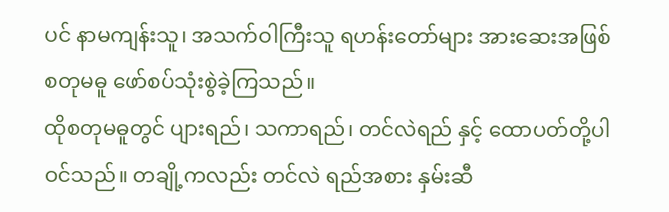ပင် နာမကျန်းသူ၊ အသက်ဝါကြီးသူ ရဟန်းတော်များ အားဆေးအဖြစ် စတုမဓူ ဖော်စပ်သုံးစွဲခဲ့ကြသည်။
ထိုစတုမဓူတွင် ပျားရည်၊ သကာရည်၊ တင်လဲရည် နှင့် ထောပတ်တို့ပါဝင်သည်။ တချို့ကလည်း တင်လဲ ရည်အစား နှမ်းဆီ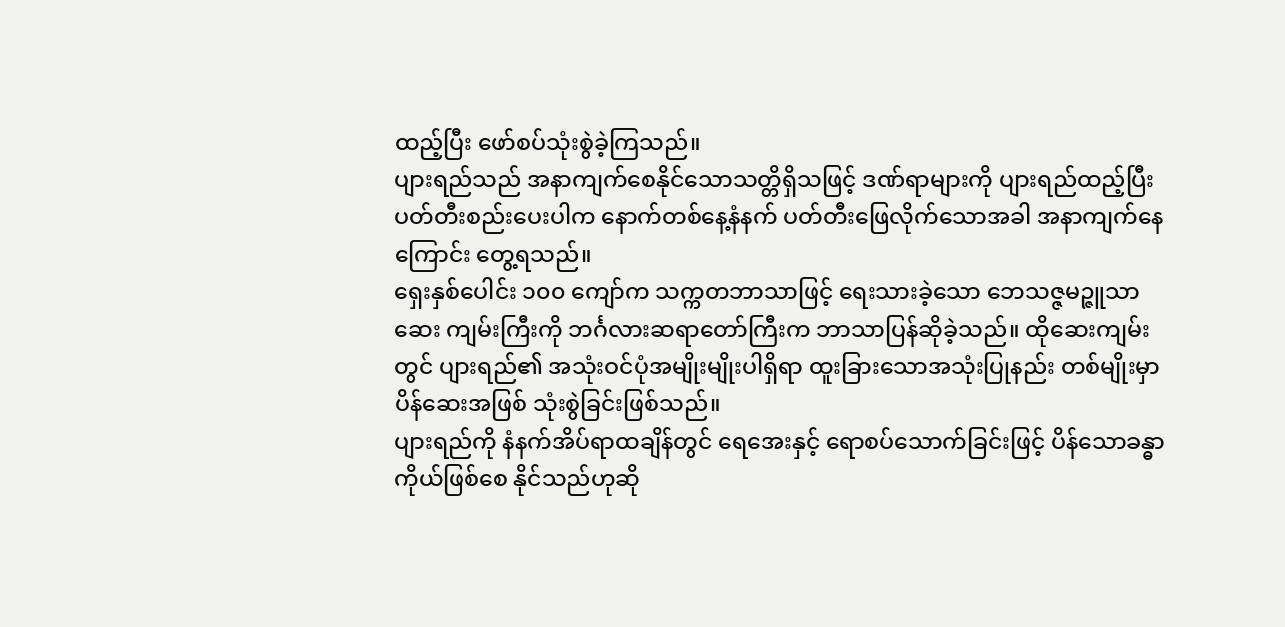ထည့်ပြီး ဖော်စပ်သုံးစွဲခဲ့ကြသည်။
ပျားရည်သည် အနာကျက်စေနိုင်သောသတ္တိရှိသဖြင့် ဒဏ်ရာများကို ပျားရည်ထည့်ပြီး ပတ်တီးစည်းပေးပါက နောက်တစ်နေ့နံနက် ပတ်တီးဖြေလိုက်သောအခါ အနာကျက်နေ ကြောင်း တွေ့ရသည်။
ရှေးနှစ်ပေါင်း ၁၀၀ ကျော်က သက္ကတဘာသာဖြင့် ရေးသားခဲ့သော ဘေသဇ္ဇမဉ္ဇူသာဆေး ကျမ်းကြီးကို ဘင်္ဂလားဆရာတော်ကြီးက ဘာသာပြန်ဆိုခဲ့သည်။ ထိုဆေးကျမ်းတွင် ပျားရည်၏ အသုံးဝင်ပုံအမျိုးမျိုးပါရှိရာ ထူးခြားသောအသုံးပြုနည်း တစ်မျိုးမှာ ပိန်ဆေးအဖြစ် သုံးစွဲခြင်းဖြစ်သည်။
ပျားရည်ကို နံနက်အိပ်ရာထချိန်တွင် ရေအေးနှင့် ရောစပ်သောက်ခြင်းဖြင့် ပိန်သောခန္ဓာ ကိုယ်ဖြစ်စေ နိုင်သည်ဟုဆို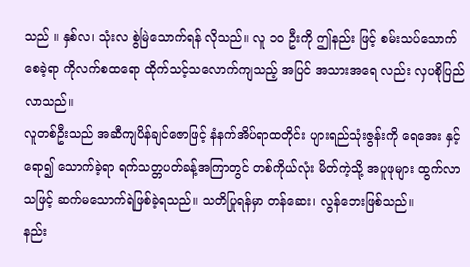သည် ။ နှစ်လ၊ သုံးလ စွဲမြဲသောက်ရန် လိုသည်။ လူ ၁၀ ဦးကို ဤနည်း ဖြင့် စမ်းသပ်သောက်စေခဲ့ရာ ကိုလက်စထရော ထိုက်သင့်သလောက်ကျသည့် အပြင် အသားအရေ လည်း လှပစိုပြည်လာသည်။
လူတစ်ဦးသည် အဆီကျပိန်ချင်ဇောဖြင့် နံနက်အိပ်ရာထတိုင်း ပျားရည်သုံးဇွန်းကို ရေအေး နှင့်ရော၍ သောက်ခဲ့ရာ ရက်သတ္တပတ်ခန့်အကြာတွင် တစ်ကိုယ်လုံး မိတ်ကဲ့သို့ အပူဖုများ ထွက်လာ သဖြင့် ဆက်မသောက်ရဲဖြစ်ခဲ့ရသည်။ သတိပြုရန်မှာ တန်ဆေး၊ လွန်ဘေးဖြစ်သည်။
နည်း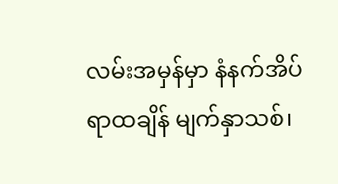လမ်းအမှန်မှာ နံနက်အိပ်ရာထချိန် မျက်နှာသစ်၊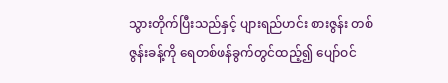သွားတိုက်ပြီးသည်နှင့် ပျားရည်ဟင်း စားဇွန်း တစ်ဇွန်းခန့်ကို ရေတစ်ဖန်ခွက်တွင်ထည့်၍ ပျော်ဝင်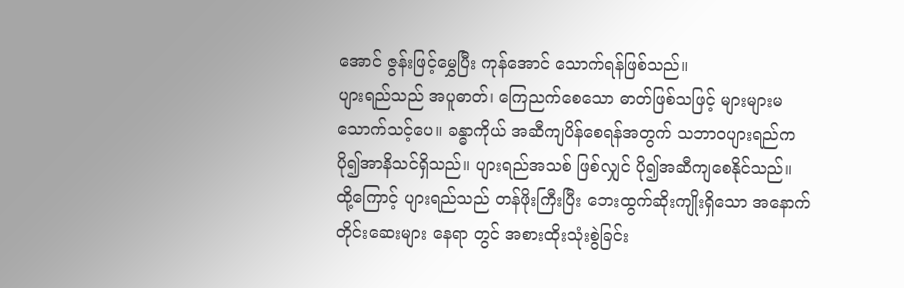အောင် ဇွန်းဖြင့်မွှေပြီး ကုန်အောင် သောက်ရန်ဖြစ်သည်။
ပျားရည်သည် အပူဓာတ်၊ ကြေညက်စေသော ဓာတ်ဖြစ်သဖြင့် များများမသောက်သင့်ပေ။ ခန္ဓာကိုယ် အဆီကျပိန်စေရန်အတွက် သဘာဝပျားရည်က ပို၍အာနိသင်ရှိသည်။ ပျားရည်အသစ် ဖြစ်လျှင် ပို၍အဆီကျစေနိုင်သည်။
ထို့ကြောင့် ပျားရည်သည် တန်ဖိုးကြီးပြီး ဘေးထွက်ဆိုးကျိုးရှိသော အနောက်တိုင်းဆေးများ နေရာ တွင် အစားထိုးသုံးစွဲခြင်း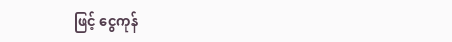ဖြင့် ငွေကုန်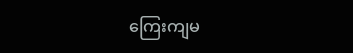ကြေးကျမ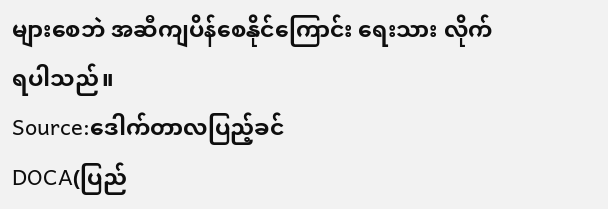များစေဘဲ အဆီကျပိန်စေနိုင်ကြောင်း ရေးသား လိုက်ရပါသည်။
Source:ဒေါက်တာလပြည့်ခင်
DOCA(ပြည်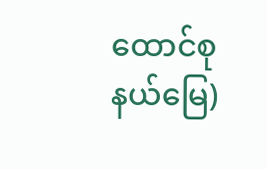ထောင်စုနယ်မြေ)